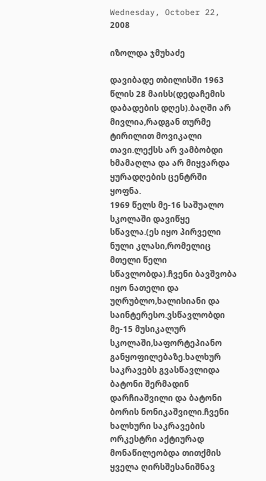Wednesday, October 22, 2008

იზოლდა ჯმუხაძე

დავიბადე თბილისში 1963 წლის 28 მაისს(დედაჩემის დაბადების დღეს).ბაღში არ მივლია,რადგან თურმე ტირილით მოვიკალი თავი.ლექსს არ ვამბობდი ხმამაღლა და არ მიყვარდა ყურადღების ცენტრში ყოფნა.
1969 წელს მე-16 საშუალო სკოლაში დავიწყე სწავლა.(ეს იყო პირველი ნული კლასი,რომელიც მთელი წელი სწავლობდა).ჩვენი ბავშვობა იყო ნათელი და უღრუბლო,ხალისიანი და საინტერესო.ვსწავლობდი მე-15 მუსიკალურ სკოლაში,საფორტეპიანო განყოფილებაზე.ხალხურ საკრავებს გვასწავლიდა ბატონი შერმადინ დარჩიაშვილი და ბატონი ბორის ნონიკაშვილი.ჩვენი ხალხური საკრავების ორკესტრი აქტიურად მონაწილეობდა თითქმის ყველა ღირსშესანიშნავ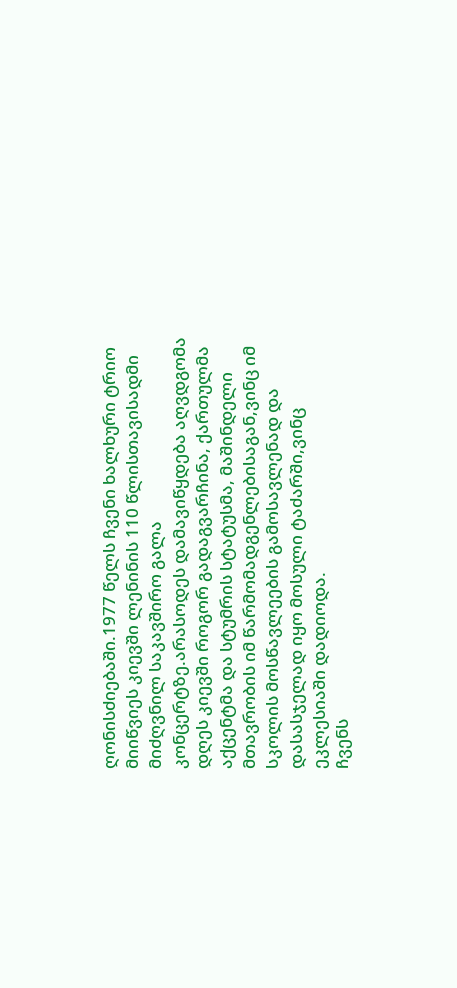ღონისძიებაში.1977 წელს ჩვენი ხალხური ტრიო მიიწვიეს კიევში ლენინის 110 წლისთავისადმი მიძღვნილ საკავშირო გალა კონცერტზე.არასოდეს დამავიწყდება აღვდგომა დღეს კიევში როგორ გადაგვარჩინა, ქართულმა აქცენტმა და სტუმრის სტატუსმა, მაშინდელი მთავრობის იმ წარმომადგენლებისაგან,ვინც იმ სკოლის მოსწავლეების გამოსავლენად და დასასჯელად იყო მოსული ტაძარში,ვინც ეკლესიაში დადიოდა.
ჩვენს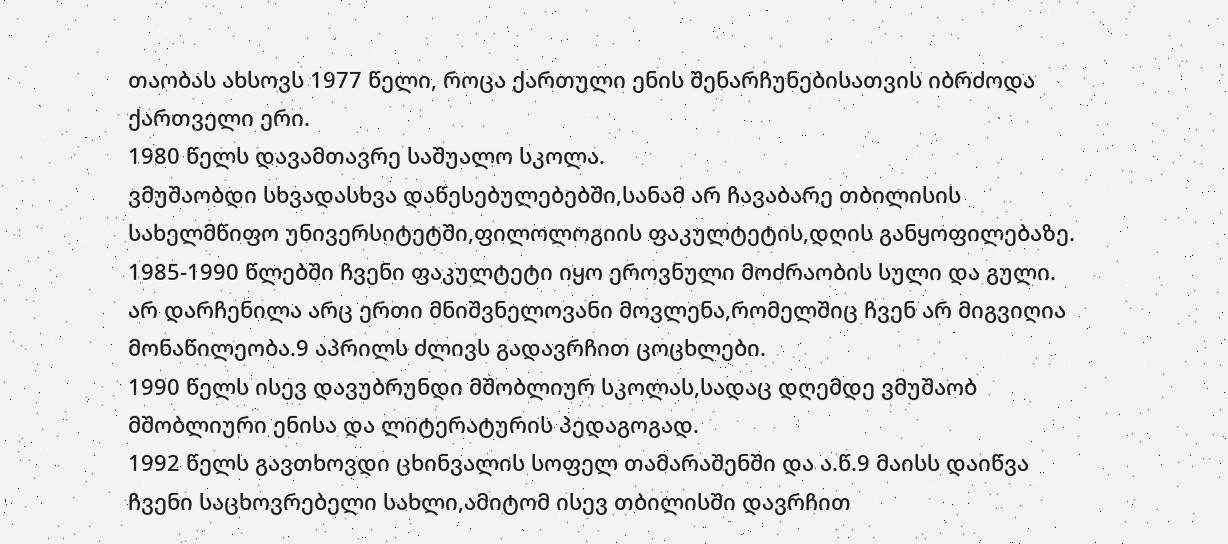თაობას ახსოვს 1977 წელი, როცა ქართული ენის შენარჩუნებისათვის იბრძოდა ქართველი ერი.
1980 წელს დავამთავრე საშუალო სკოლა.
ვმუშაობდი სხვადასხვა დაწესებულებებში,სანამ არ ჩავაბარე თბილისის სახელმწიფო უნივერსიტეტში,ფილოლოგიის ფაკულტეტის,დღის განყოფილებაზე. 1985-1990 წლებში ჩვენი ფაკულტეტი იყო ეროვნული მოძრაობის სული და გული.
არ დარჩენილა არც ერთი მნიშვნელოვანი მოვლენა,რომელშიც ჩვენ არ მიგვიღია მონაწილეობა.9 აპრილს ძლივს გადავრჩით ცოცხლები.
1990 წელს ისევ დავუბრუნდი მშობლიურ სკოლას,სადაც დღემდე ვმუშაობ მშობლიური ენისა და ლიტერატურის პედაგოგად.
1992 წელს გავთხოვდი ცხინვალის სოფელ თამარაშენში და ა.წ.9 მაისს დაიწვა ჩვენი საცხოვრებელი სახლი,ამიტომ ისევ თბილისში დავრჩით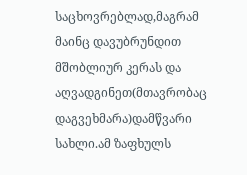საცხოვრებლად,მაგრამ მაინც დავუბრუნდით მშობლიურ კერას და აღვადგინეთ(მთავრობაც დაგვეხმარა)დამწვარი სახლი.ამ ზაფხულს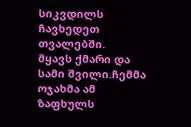სიკვდილს ჩავხედეთ თვალებში.
მყავს ქმარი და სამი შვილი.ჩემმა ოჯახმა ამ ზაფხულს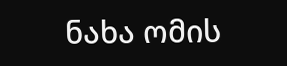ნახა ომის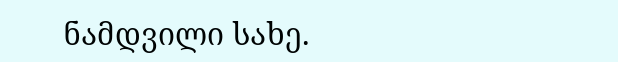ნამდვილი სახე.